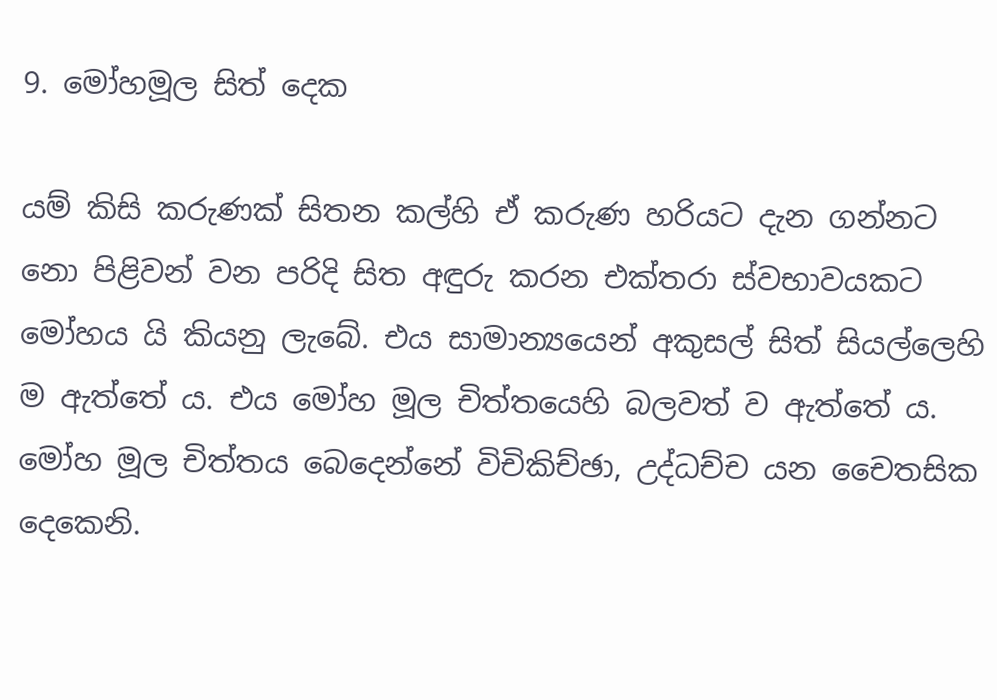9. මෝහමූල සිත් දෙක

යම් කිසි කරුණක් සිතන කල්හි ඒ කරුණ හරියට දැන ගන්නට නො පිළිවන් වන පරිදි සිත අඳුරු කරන එක්තරා ස්වභාවයකට මෝහය යි කියනු ලැබේ. එය සාමාන්‍යයෙන් අකුසල් සිත් සියල්ලෙහි ම ඇත්තේ ය. එය මෝහ මූල චිත්තයෙහි බලවත් ව ඇත්තේ ය. මෝහ මූල චිත්තය බෙදෙන්නේ විචිකිච්ඡා, උද්ධච්ච යන චෛතසික දෙකෙනි.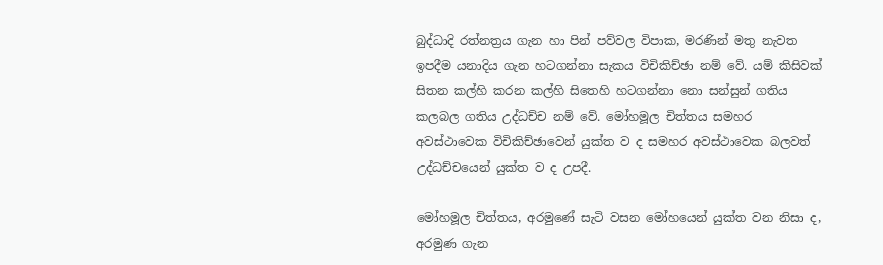බුද්ධාදි රත්නත්‍ර‍ය ගැන හා පින් පව්වල විපාක, මරණින් මතු නැවත ඉපදීම යනාදිය ගැන හටගන්නා සැකය විචිකිච්ඡා නම් වේ. යම් කිසිවක් සිතන කල්හි කරන කල්හි සිතෙහි හටගන්නා නො සන්සුන් ගතිය කලබල ගතිය උද්ධච්ච නම් වේ. මෝහමූල චිත්තය සමහර අවස්ථාවෙක විචිකිච්ඡාවෙන් යුක්ත ව ද සමහර අවස්ථාවෙක බලවත් උද්ධච්චයෙන් යුක්ත ව ද උපදී.

මෝහමූල චිත්තය, අරමුණේ සැටි වසන මෝහයෙන් යුක්ත වන නිසා ද, අරමුණ ගැන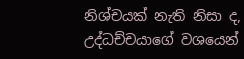නිශ්චයක් නැති නිසා ද, උද්ධච්චයාගේ වශයෙන්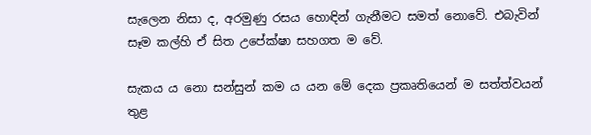සැලෙන නිසා ද, අරමුණු රසය හොඳින් ගැනීමට සමත් නොවේ. එබැවින් සෑම කල්හි ඒ සිත උපේක්ෂා සහගත ම වේ.

සැකය ය නො සන්සුන් කම ය යන මේ දෙක ප්‍ර‍කෘතියෙන් ම සත්ත්වයන් තුළ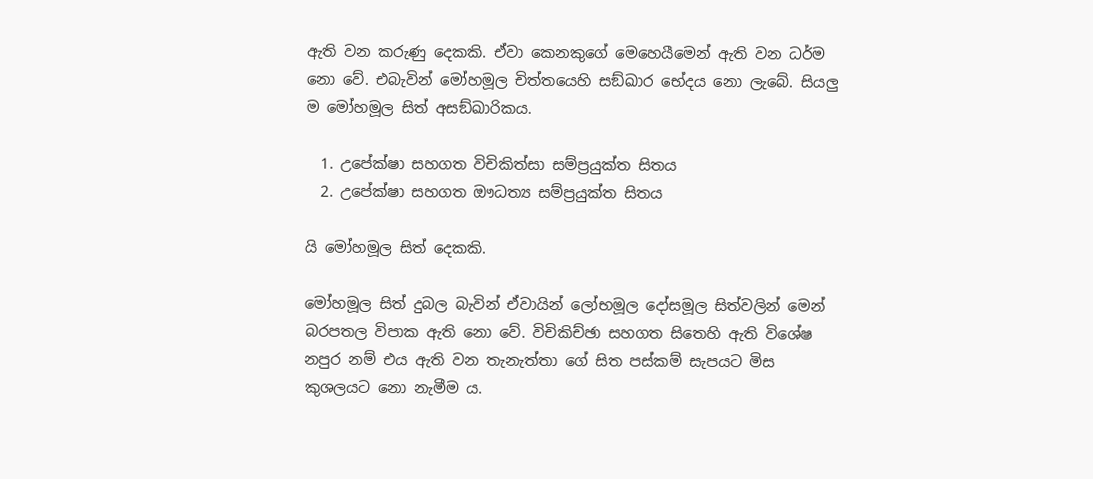ඇති වන කරුණු දෙකකි. ඒවා කෙනකුගේ මෙහෙයීමෙන් ඇති වන ධර්ම නො වේ. එබැවින් මෝහමූල චිත්තයෙහි සඞ්ඛාර භේදය නො ලැබේ. සියලු ම මෝහමූල සිත් අසඞ්ඛාරිකය.

  1. උපේක්ෂා සහගත විචිකිත්සා සම්ප්‍ර‍යුක්ත සිතය
  2. උපේක්ෂා සහගත ඖධත්‍ය සම්ප්‍ර‍යුක්ත සිතය

යි මෝහමූල සිත් දෙකකි.

මෝහමූල සිත් දුබල බැවින් ඒවායින් ලෝභමූල දෝසමූල සිත්වලින් මෙන් බරපතල විපාක ඇති නො වේ. විචිකිච්ඡා සහගත සිතෙහි ඇති විශේෂ නපුර නම් එය ඇති වන තැනැත්තා ගේ සිත පස්කම් සැපයට මිස කුශලයට නො නැමීම ය.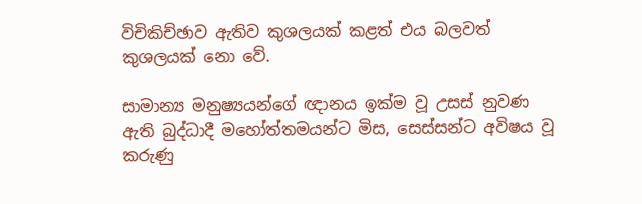විචිකිච්ඡාව ඇතිව කුශලයක් කළත් එය බලවත් කුශලයක් නො වේ.

සාමාන්‍ය මනුෂ්‍යයන්ගේ ඥානය ඉක්ම වූ උසස් නුවණ ඇති බුද්ධාදී මහෝත්තමයන්ට මිස, සෙස්සන්ට අවිෂය වූ කරුණු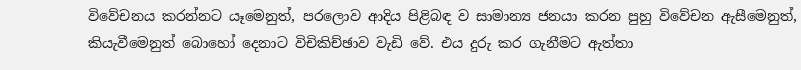විවේචනය කරන්නට යෑමෙනුත්, පරලොව ආදිය පිළිබඳ ව සාමාන්‍ය ජනයා කරන පුහු විවේචන ඇසීමෙනුත්, කියැවීමෙනුත් බොහෝ දෙනාට විචිකිච්ඡාව වැඩි වේ. එය දුරු කර ගැනීමට ඇත්තා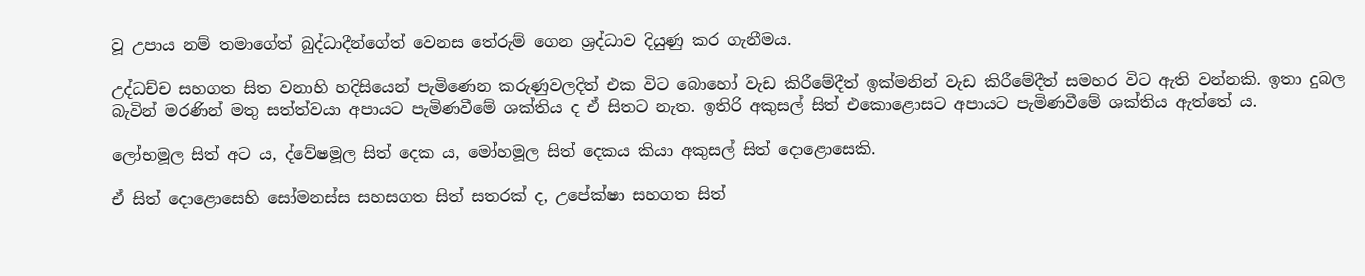වූ උපාය නම් තමාගේත් බුද්ධාදීන්ගේත් වෙනස තේරුම් ගෙන ශ්‍ර‍ද්ධාව දියුණු කර ගැනීමය.

උද්ධච්ච සහගත සිත වනාහි හදිසියෙන් පැමිණෙන කරුණුවලදිත් එක විට බොහෝ වැඩ කිරීමේදීත් ඉක්මනින් වැඩ කිරීමේදීත් සමහර විට ඇති වන්නකි. ඉතා දුබල බැවින් මරණින් මතු සත්ත්වයා අපායට පැමිණවීමේ ශක්තිය ද ඒ සිතට නැත. ඉතිරි අකුසල් සිත් එකොළොසට අපායට පැමිණවීමේ ශක්තිය ඇත්තේ ය.

ලෝභමූල සිත් අට ය, ද්වේෂමූල සිත් දෙක ය, මෝහමූල සිත් දෙකය කියා අකුසල් සිත් දොළොසෙකි.

ඒ සිත් දොළොසෙහි සෝමනස්ස සහසගත සිත් සතරක් ද, උපේක්ෂා සහගත සිත්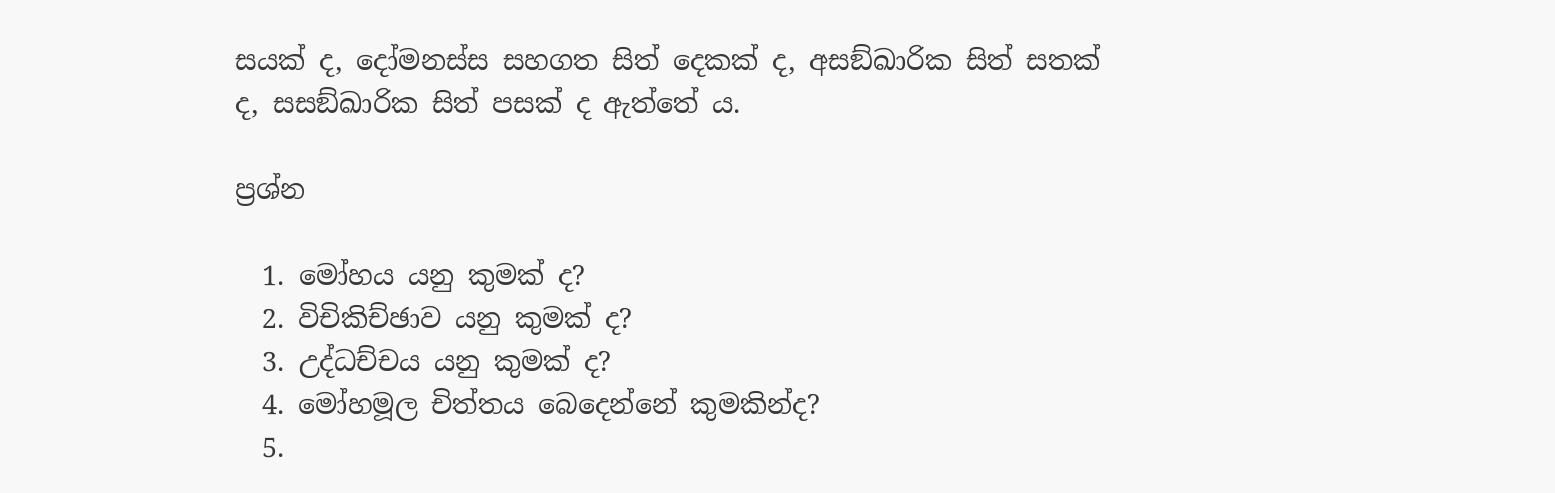සයක් ද, දෝමනස්ස සහගත සිත් දෙකක් ද, අසඞ්ඛාරික සිත් සතක් ද, සසඞ්ඛාරික සිත් පසක් ද ඇත්තේ ය.

ප්‍ර‍ශ්න

  1. මෝහය යනු කුමක් ද?
  2. විචිකිච්ඡාව යනු කුමක් ද?
  3. උද්ධච්චය යනු කුමක් ද?
  4. මෝහමූල චිත්තය බෙදෙන්නේ කුමකින්ද?
  5.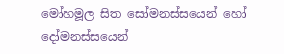මෝහමූල සිත සෝමනස්සයෙන් හෝ දෝමනස්සයෙන්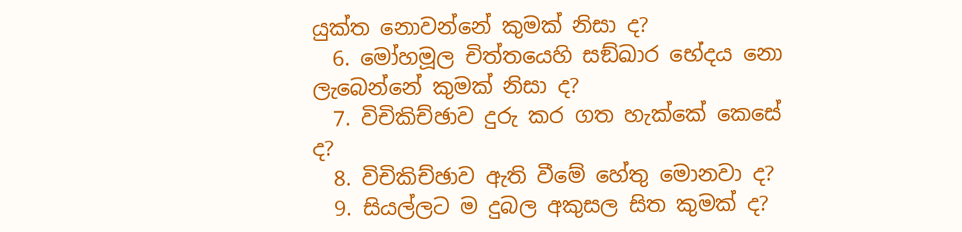යුක්ත නොවන්නේ කුමක් නිසා ද?
  6. මෝහමූල චිත්තයෙහි සඞ්ඛාර භේදය නො ලැබෙන්නේ කුමක් නිසා ද?
  7. විචිකිච්ඡාව දුරු කර ගත හැක්කේ කෙසේ ද?
  8. විචිකිච්ඡාව ඇති වීමේ හේතු මොනවා ද?
  9. සියල්ලට ම දුබල අකුසල සිත කුමක් ද?